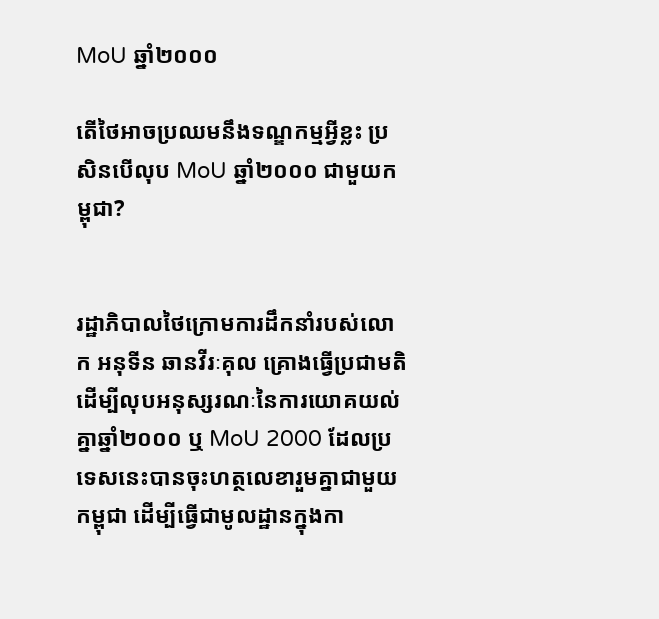MoU ឆ្នាំ២០០០

តើថៃអាចប្រឈមនឹងទណ្ឌកម្មអ្វីខ្លះ ប្រសិនបើលុប MoU ឆ្នាំ២០០០ ជាមួយកម្ពុជា?


រដ្ឋាភិបាលថៃក្រោមការដឹកនាំរបស់លោក អនុទីន ឆានវីរៈគុល គ្រោងធ្វើប្រជាមតិ ដើម្បីលុបអនុស្សរណៈនៃការយោគយល់គ្នាឆ្នាំ២០០០ ឬ MoU 2000 ដែលប្រទេសនេះបានចុះហត្ថលេខារួមគ្នាជាមួយកម្ពុជា ដើម្បីធ្វើជាមូលដ្ឋានក្នុងកា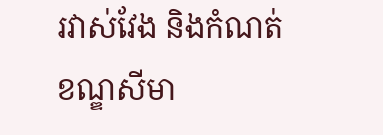រវាស់វែង និងកំណត់ខណ្ឌសីមា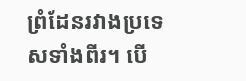ព្រំដែនរវាងប្រទេសទាំងពីរ។ បើ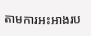តាមការអះអាងរប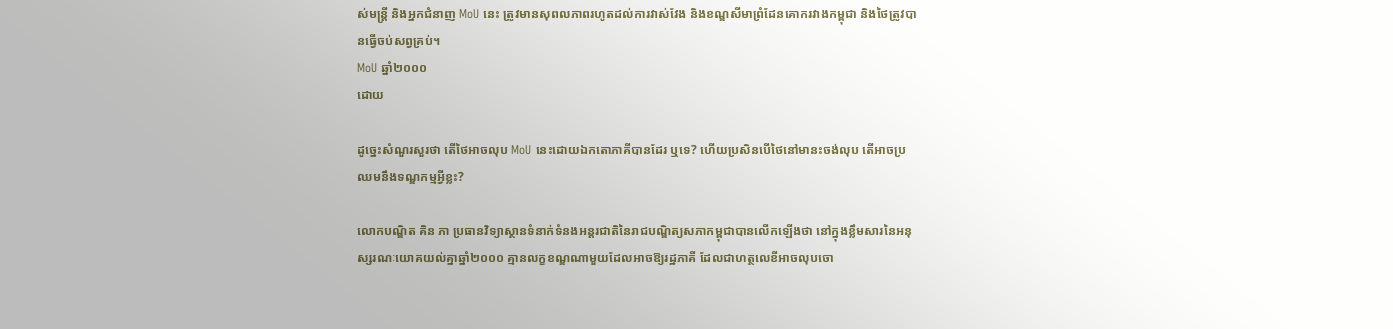ស់មន្ត្រី និងអ្នកជំនាញ MoU នេះ ត្រូវមានសុពលភាពរហូតដល់ការវាស់វែង និងខណ្ឌសីមាព្រំដែនគោករវាងកម្ពុជា និងថៃត្រូវបានធ្វើចប់សព្វគ្រប់។
MoU ឆ្នាំ២០០០
ដោយ

ដូច្នេះសំណួរសួរថា តើថៃអាចលុប MoU នេះដោយឯកតោភាគីបានដែរ ឬទេ? ហើយប្រសិនបើថៃនៅមានះចង់លុប តើអាចប្រឈមនឹងទណ្ឌកម្មអ្វីខ្លះ?

លោកបណ្ឌិត គិន ភា ប្រធានវិទ្យាស្ថានទំនាក់ទំនងអន្តរជាតិនៃរាជបណ្ឌិត្យសភាកម្ពុជាបានលើកឡើងថា នៅក្នុងខ្លឹមសារនៃអនុស្សរណៈយោគយល់គ្នាឆ្នាំ២០០០ គ្មានលក្ខខណ្ឌណាមួយដែលអាចឱ្យរដ្ឋភាគី ដែលជាហត្ថលេខីអាចលុបចោ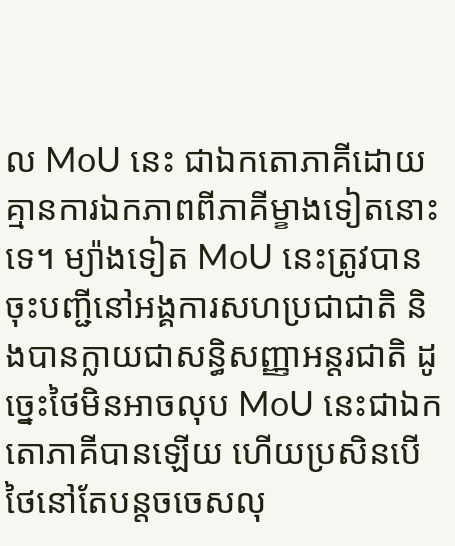ល MoU នេះ ជាឯកតោភាគីដោយគ្មានការឯកភាពពីភាគីម្ខាងទៀតនោះទេ។ ម្យ៉ាងទៀត MoU នេះត្រូវបានចុះបញ្ជីនៅអង្គការសហប្រជាជាតិ និងបានក្លាយជាសន្ធិសញ្ញាអន្តរជាតិ ដូច្នេះថៃមិនអាចលុប MoU នេះជាឯកតោភាគីបានឡើយ ហើយប្រសិនបើថៃនៅតែបន្តចចេសលុ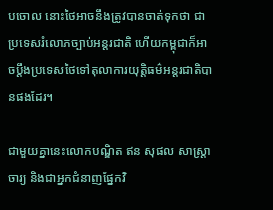បចោល នោះថៃអាចនឹងត្រូវបានចាត់ទុកថា ជាប្រទេសរំលោភច្បាប់អន្តរជាតិ ហើយកម្ពុជាក៏អាចប្ដឹងប្រទេសថៃទៅតុលាការយុត្តិធម៌អន្តរជាតិបានផងដែរ។

ជាមួយគ្នានេះលោកបណ្ឌិត ឥន សុផល សាស្រ្តាចារ្យ និងជាអ្នកជំនាញផ្នែកវិ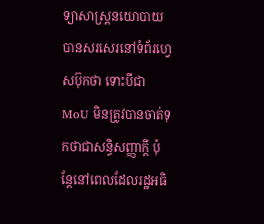ទ្យាសាស្រ្តនយោបាយបានសរសេរនៅទំព័រហ្វេសប៊ុកថា ទោះបីជា MoU មិនត្រូវបានចាត់ទុកថាជាសន្ធិសញ្ញាក្តី ប៉ុន្តែនៅពេលដែលរដ្ឋអធិ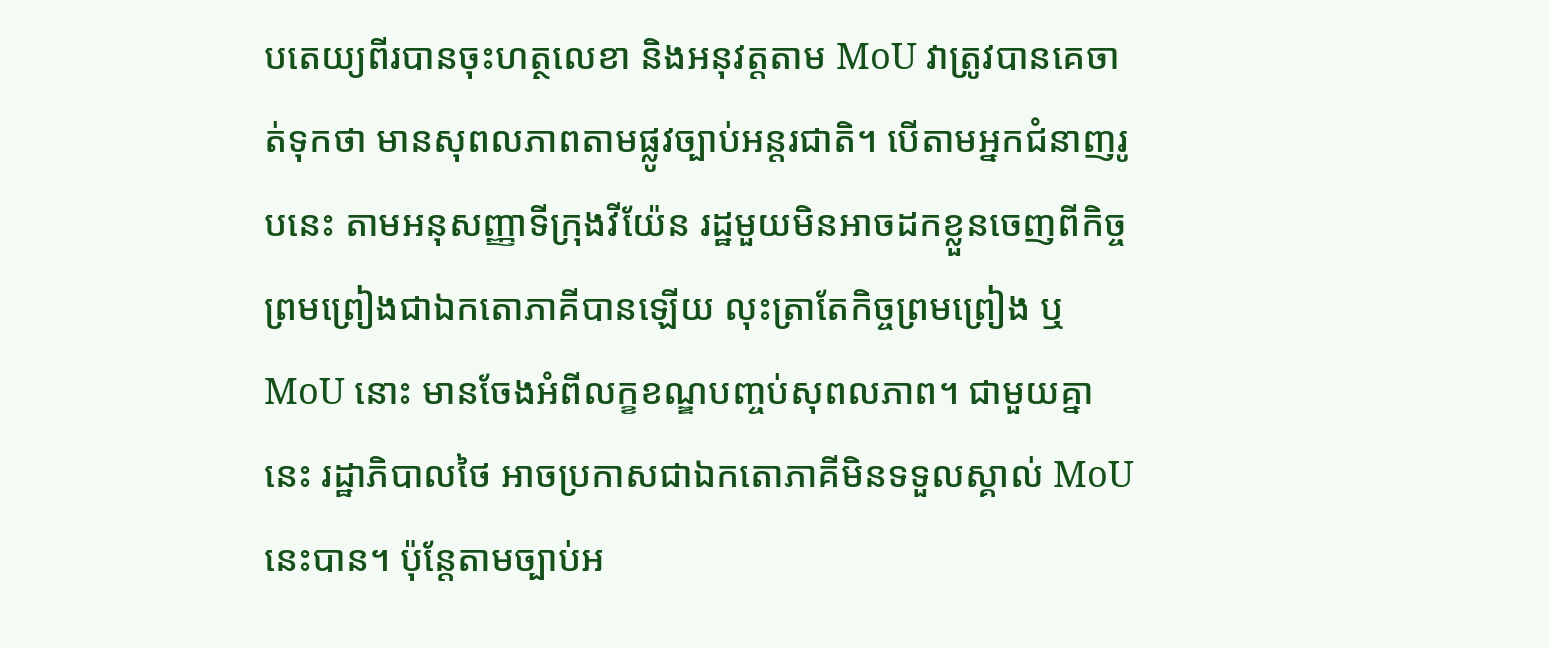បតេយ្យពីរបានចុះហត្ថលេខា និងអនុវត្តតាម MoU វាត្រូវបានគេចាត់ទុកថា មានសុពលភាពតាមផ្លូវច្បាប់អន្តរជាតិ។ បើតាមអ្នកជំនាញរូបនេះ តាមអនុសញ្ញាទីក្រុងវីយ៉ែន រដ្ឋមួយមិនអាចដកខ្លួនចេញពីកិច្ចព្រមព្រៀងជាឯកតោភាគីបានឡើយ លុះត្រាតែកិច្ចព្រមព្រៀង ឬ MoU នោះ មានចែងអំពីលក្ខខណ្ឌបញ្ចប់សុពលភាព។ ជាមួយគ្នានេះ រដ្ឋាភិបាលថៃ អាចប្រកាសជាឯកតោភាគីមិនទទួលស្គាល់ MoU នេះបាន។ ប៉ុន្តែតាមច្បាប់អ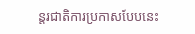ន្តរជាតិការប្រកាសបែបនេះ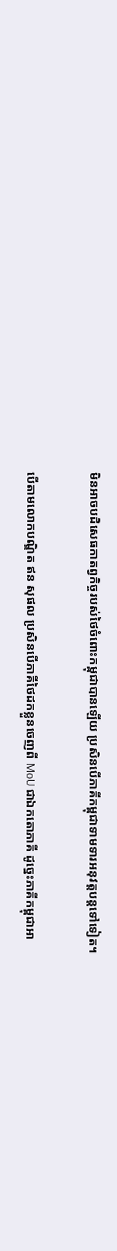មិនអាចបដិសេធកាតព្វកិច្ចរបស់ថៃចំពោះកម្ពុជាបានឡើយ ប្រសិនបើភាគីកម្ពុជាទាមទារអនុវត្តបន្តទៅទៀត។

បើតាមលោកបណ្ឌិត ឥន សុផល ប្រសិនបើភាគីថៃដកខ្លួនចេញពី MoU ជាឯកតោភាគី ដូច្នេះភាគីកម្ពុជាអា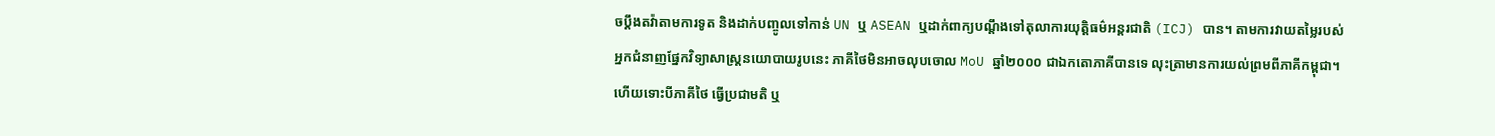ចប្តឹងតវ៉ាតាមការទូត និងដាក់បញ្ចូលទៅកាន់ UN ឬ ASEAN ឬដាក់ពាក្យបណ្តឹងទៅតុលាការយុត្តិធម៌អន្តរជាតិ (ICJ) បាន។ តាមការវាយតម្លៃរបស់អ្នកជំនាញផ្នែកវិទ្យាសាស្រ្តនយោបាយរូបនេះ ភាគីថៃមិនអាចលុបចោល MoU ឆ្នាំ២០០០ ជាឯកតោភាគីបានទេ លុះត្រាមានការយល់ព្រមពីភាគីកម្ពុជា។ ហើយទោះបីភាគីថៃ ធ្វើប្រជាមតិ ឬ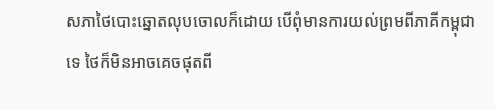សភាថៃបោះឆ្នោតលុបចោលក៏ដោយ បើពុំមានការយល់ព្រមពីភាគីកម្ពុជាទេ ថៃក៏មិនអាចគេចផុតពី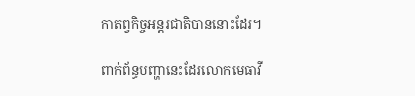កាតព្វកិច្ចអន្តរជាតិបាននោះដែរ។

ពាក់ព័ន្ធបញ្ហានេះដែរលោកមេធាវី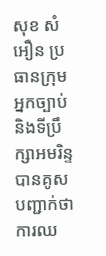សុខ សំអឿន ប្រធានក្រុមអ្នកច្បាប់ និងទីប្រឹក្សាអមរិន្ទ បានគូសបញ្ជាក់ថា ការឈ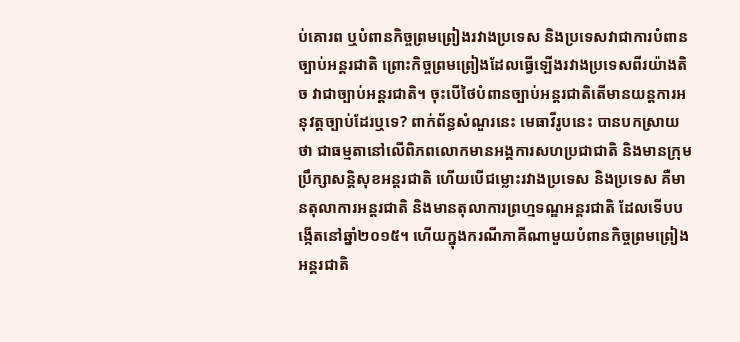ប់គោរព ឬបំពានកិច្ចព្រមព្រៀងរវាងប្រទេស និងប្រទេសវាជាការបំពានច្បាប់អន្តរជាតិ ព្រោះកិច្ចព្រមព្រៀងដែលធ្វើឡើងរវាងប្រទេសពីរយ៉ាងតិច វាជាច្បាប់អន្តរជាតិ។ ចុះបើថៃបំពានច្បាប់អន្តរជាតិតើមានយន្តការអនុវត្តច្បាប់ដែរឬទេ? ពាក់ព័ន្ធសំណួរនេះ មេធាវីរូបនេះ បានបកស្រាយថា ជាធម្មតានៅលើពិភពលោកមានអង្គការសហប្រជាជាតិ និងមានក្រុមប្រឹក្សាសន្តិសុខអន្តរជាតិ ហើយបើជម្លោះរវាងប្រទេស និងប្រទេស គឺមានតុលាការអន្តរជាតិ និងមានតុលាការព្រហ្មទណ្ឌអន្តរជាតិ ដែលទើបបង្កើតនៅឆ្នាំ២០១៥។ ហើយក្នុងករណីភាគីណាមួយបំពានកិច្ចព្រមព្រៀងអន្តរជាតិ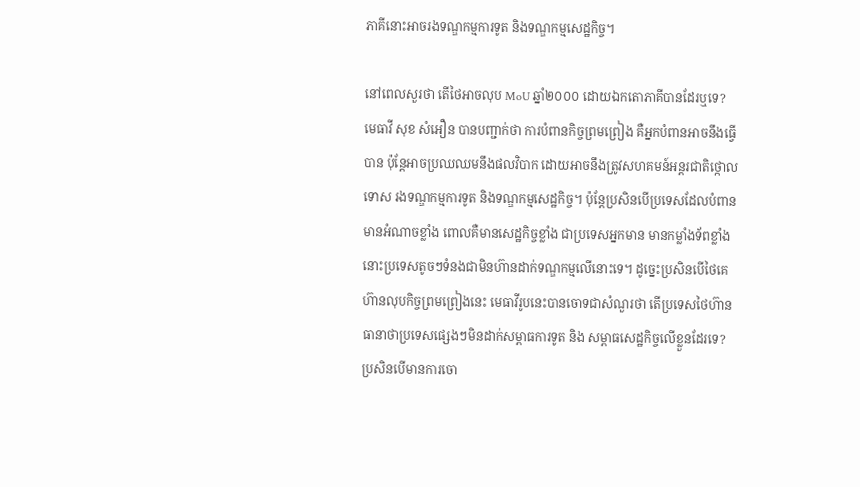ភាគីនោះអាចរងទណ្ឌកម្មការទូត និងទណ្ឌកម្មសេដ្ឋកិច្ច។

នៅពេលសួរថា តើថៃអាចលុប MoU ឆ្នាំ២០០០ ដោយឯកតោភាគីបានដែរឬទេ? មេធាវី សុខ សំអឿន បានបញ្ជាក់ថា ការបំពានកិច្ចព្រមព្រៀង គឺអ្នកបំពានអាចនឹងធ្វើបាន ប៉ុន្តែអាចប្រឈឈមនឹងផលវិបាក ដោយអាចនឹងត្រូវសហគមន៍អន្តរជាតិថ្កោលទោស រងទណ្ឌកម្មការទូត និងទណ្ឌកម្មសេដ្ឋកិច្ច។ ប៉ុន្តែប្រសិនបើប្រទេសដែលបំពានមានអំណាចខ្លាំង ពោលគឺមានសេដ្ឋកិច្ចខ្លាំង ជាប្រទេសអ្នកមាន មានកម្លាំងទ័ពខ្លាំង នោះប្រទេសតូចៗទំនងជាមិនហ៊ានដាក់ទណ្ឌកម្មលើនោះទេ។ ដូច្នេះប្រសិនបើថៃគេហ៊ានលុបកិច្ចព្រមព្រៀងនេះ មេធាវីរូបនេះបានចោទជាសំណួរថា តើប្រទេសថៃហ៊ានធានាថាប្រទេសផ្សេងៗមិនដាក់សម្ពាធការទូត និង សម្ពាធសេដ្ឋកិច្ចលើខ្លួនដែរទេ? ប្រសិនបើមានការចោ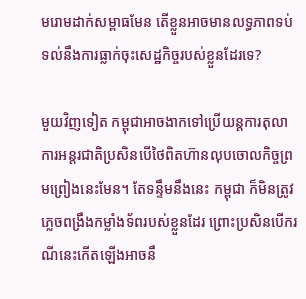មរោមដាក់សម្ពាធមែន តើខ្លួនអាចមានលទ្ធភាពទប់ទល់នឹងការធ្លាក់ចុះសេដ្ឋកិច្ចរបស់ខ្លួនដែរទេ?

មួយវិញទៀត កម្ពុជាអាចងាកទៅប្រើយន្តការតុលាការអន្តរជាតិប្រសិនបើថៃពិតហ៊ានលុបចោលកិច្ចព្រមព្រៀងនេះមែន។ តែទន្ទឹមនឹងនេះ កម្ពុជា ក៏មិនត្រូវភ្លេចពង្រឹងកម្លាំងទ័ពរបស់ខ្លួនដែរ ព្រោះប្រសិនបើករណីនេះកើតឡើងអាចនឹ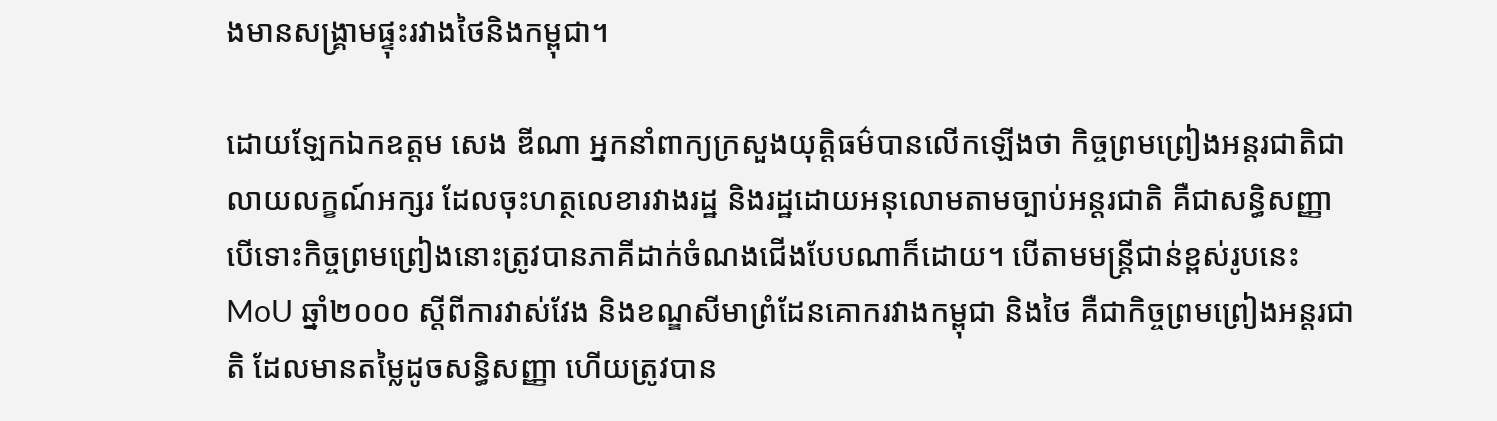ងមានសង្រ្គាមផ្ទុះរវាងថៃនិងកម្ពុជា។

ដោយឡែកឯកឧត្តម សេង ឌីណា អ្នកនាំពាក្យក្រសួងយុត្តិធម៌បានលើកឡើងថា កិច្ចព្រមព្រៀងអន្តរជាតិជាលាយលក្ខណ៍អក្សរ ដែលចុះហត្ថលេខារវាងរដ្ឋ និងរដ្ឋដោយអនុលោមតាមច្បាប់អន្តរជាតិ គឺជាសន្ធិសញ្ញា បើទោះកិច្ចព្រមព្រៀងនោះត្រូវបានភាគីដាក់ចំណងជើងបែបណាក៏ដោយ។ បើតាមមន្រ្តីជាន់ខ្ពស់រូបនេះ MoU ឆ្នាំ២០០០ ស្តីពីការវាស់វែង និងខណ្ឌសីមាព្រំដែនគោករវាងកម្ពុជា និងថៃ គឺជាកិច្ចព្រមព្រៀងអន្តរជាតិ ដែលមានតម្លៃដូចសន្ធិសញ្ញា ហើយត្រូវបាន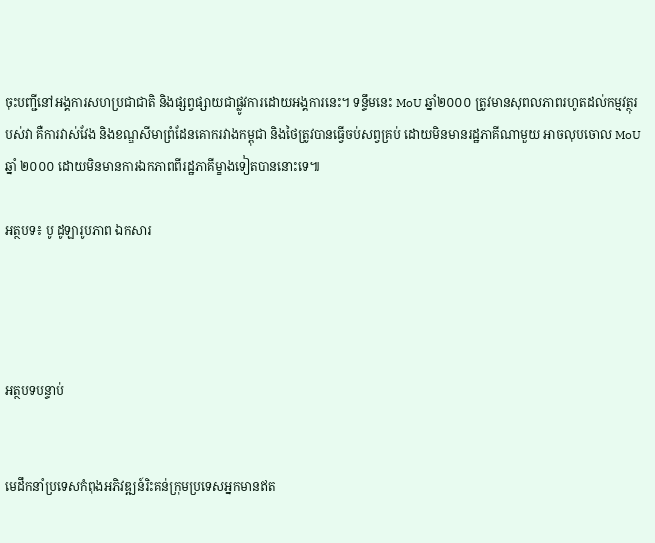ចុះបញ្ជីនៅអង្គការសហប្រជាជាតិ និងផ្សព្វផ្សាយជាផ្លូវការដោយអង្គការនេះ។ ទន្ទឹមនេះ MoU ឆ្នាំ២០០០ ត្រូវមានសុពលភាពរហូតដល់កម្មវត្ថុរបស់វា គឺការវាស់វែង និងខណ្ឌសីមាព្រំដែនគោករវាងកម្ពុជា និងថៃត្រូវបានធ្វើចប់សព្វគ្រប់ ដោយមិនមានរដ្ឋភាគីណាមួយ អាចលុបចោល MoU ឆ្នាំ ២០០០ ដោយមិនមានការឯកភាពពីរដ្ឋភាគីម្ខាងទៀតបាននោះទេ៕

អត្ថបទ៖ បូ ដូឡារូបភាព ឯកសារ




អត្ថបទបន្ទាប់


មេដឹកនាំប្រទេសកំពុងអភិវឌ្ឍន៍រិះគន់ក្រុមប្រទេសអ្នកមានឥត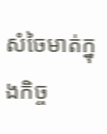សំចៃមាត់ក្នុងកិច្ច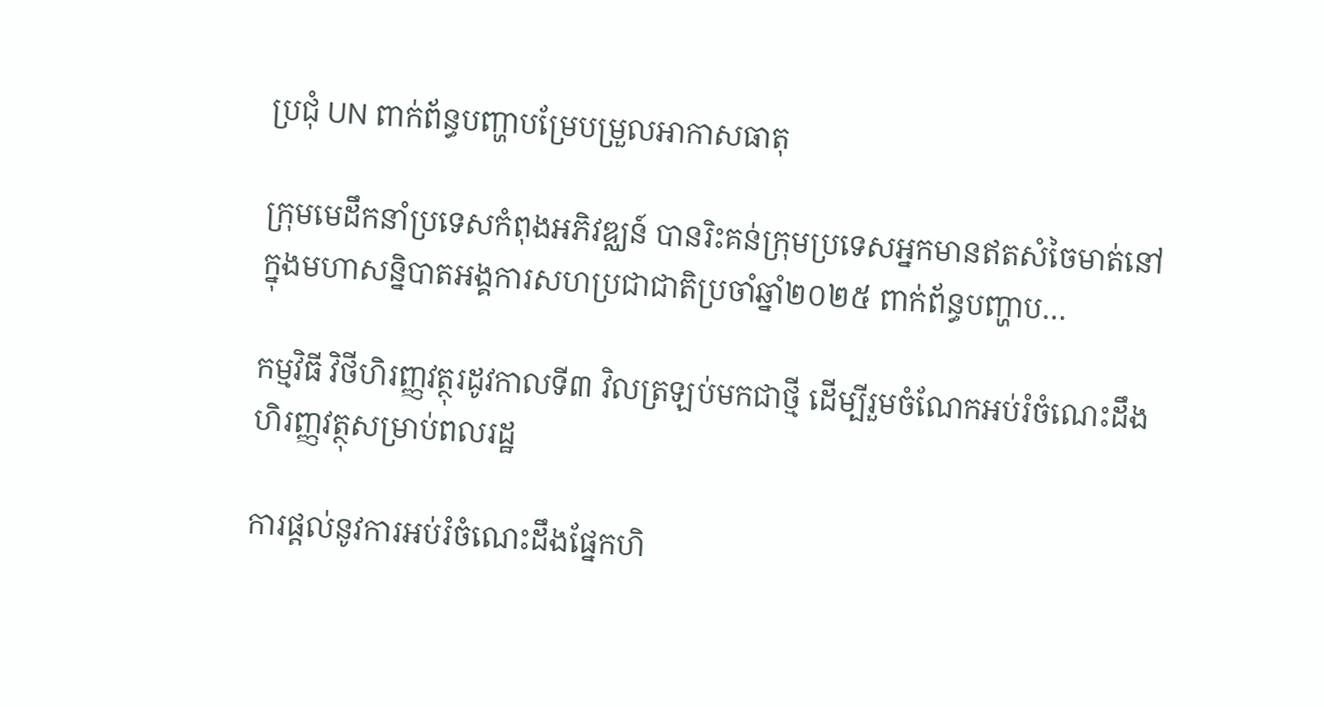ប្រជុំ UN ពាក់ព័ន្ធបញ្ហាបម្រែបម្រួលអាកាសធាតុ

ក្រុមមេដឹកនាំប្រទេសកំពុងអភិវឌ្ឈន៍ បានរិះគន់ក្រុមប្រទេសអ្នកមានឥតសំចៃមាត់នៅក្នុងមហាសន្និបាតអង្គការសហប្រជាជាតិប្រចាំឆ្នាំ២០២៥ ពាក់ព័ន្ធបញ្ហាប…

កម្មវិធី វិថីហិរញ្ញវត្ថុរដូវកាលទី៣ វិលត្រឡប់មកជាថ្មី ដើម្បីរួមចំណែកអប់រំចំណេះដឹងហិរញ្ញវត្ថុសម្រាប់ពលរដ្ឋ

ការផ្ដល់នូវការអប់រំចំណេះដឹងផ្នែកហិ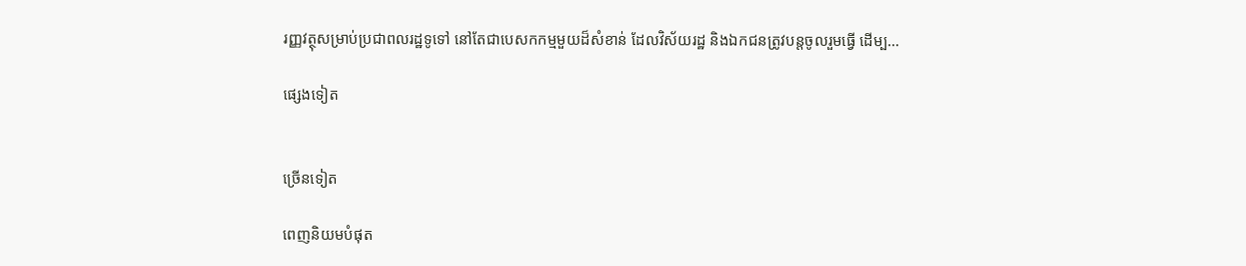រញ្ញវត្ថុសម្រាប់ប្រជាពលរដ្ឋទូទៅ នៅតែជាបេសកកម្មមួយដ៏សំខាន់ ដែលវិស័យរដ្ឋ និងឯកជនត្រូវបន្ដចូលរួមធ្វើ ដើម្ប…

ផ្សេងទៀត


ច្រើនទៀត

ពេញនិយមបំផុត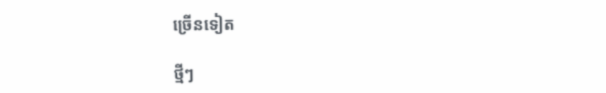ច្រើនទៀត

ថ្មីៗ